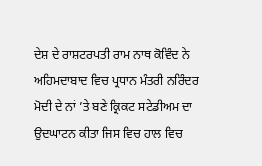ਦੇਸ਼ ਦੇ ਰਾਸ਼ਟਰਪਤੀ ਰਾਮ ਨਾਥ ਕੋਵਿੰਦ ਨੇ ਅਹਿਮਦਾਬਾਦ ਵਿਚ ਪ੍ਰਧਾਨ ਮੰਤਰੀ ਨਰਿੰਦਰ ਮੋਦੀ ਦੇ ਨਾਂ ’ਤੇ ਬਣੇ ਕ੍ਰਿਕਟ ਸਟੇਡੀਅਮ ਦਾ ਉਦਘਾਟਨ ਕੀਤਾ ਜਿਸ ਵਿਚ ਹਾਲ ਵਿਚ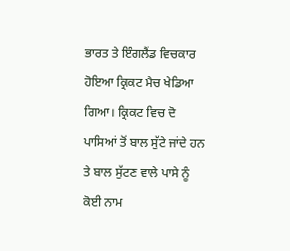ਭਾਰਤ ਤੇ ਇੰਗਲੈਂਡ ਵਿਚਕਾਰ ਹੋਇਆ ਕ੍ਰਿਕਟ ਮੈਚ ਖੇਡਿਆ ਗਿਆ। ਕ੍ਰਿਕਟ ਵਿਚ ਦੋ ਪਾਸਿਆਂ ਤੋਂ ਬਾਲ ਸੁੱਟੇ ਜਾਂਦੇ ਹਨ ਤੇ ਬਾਲ ਸੁੱਟਣ ਵਾਲੇ ਪਾਸੇ ਨੂੰ ਕੋਈ ਨਾਮ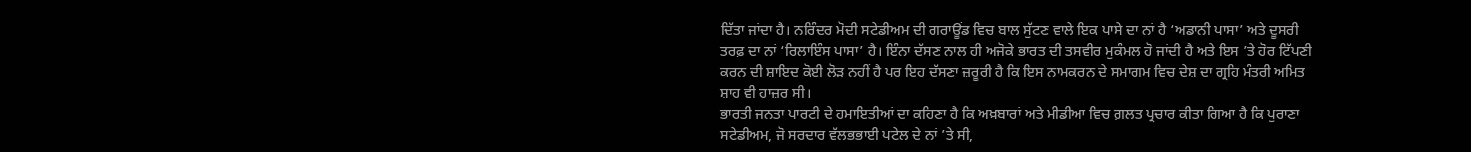ਦਿੱਤਾ ਜਾਂਦਾ ਹੈ। ਨਰਿੰਦਰ ਮੋਦੀ ਸਟੇਡੀਅਮ ਦੀ ਗਰਾਊਂਡ ਵਿਚ ਬਾਲ ਸੁੱਟਣ ਵਾਲੇ ਇਕ ਪਾਸੇ ਦਾ ਨਾਂ ਹੈ ‘ਅਡਾਨੀ ਪਾਸਾ’ ਅਤੇ ਦੂਸਰੀ ਤਰਫ਼ ਦਾ ਨਾਂ ‘ਰਿਲਾਇੰਸ ਪਾਸਾ’ ਹੈ। ਇੰਨਾ ਦੱਸਣ ਨਾਲ ਹੀ ਅਜੋਕੇ ਭਾਰਤ ਦੀ ਤਸਵੀਰ ਮੁਕੰਮਲ ਹੋ ਜਾਂਦੀ ਹੈ ਅਤੇ ਇਸ ’ਤੇ ਹੋਰ ਟਿੱਪਣੀ ਕਰਨ ਦੀ ਸ਼ਾਇਦ ਕੋਈ ਲੋੜ ਨਹੀਂ ਹੈ ਪਰ ਇਹ ਦੱਸਣਾ ਜ਼ਰੂਰੀ ਹੈ ਕਿ ਇਸ ਨਾਮਕਰਨ ਦੇ ਸਮਾਗਮ ਵਿਚ ਦੇਸ਼ ਦਾ ਗ੍ਰਹਿ ਮੰਤਰੀ ਅਮਿਤ ਸ਼ਾਹ ਵੀ ਹਾਜ਼ਰ ਸੀ।
ਭਾਰਤੀ ਜਨਤਾ ਪਾਰਟੀ ਦੇ ਹਮਾਇਤੀਆਂ ਦਾ ਕਹਿਣਾ ਹੈ ਕਿ ਅਖ਼ਬਾਰਾਂ ਅਤੇ ਮੀਡੀਆ ਵਿਚ ਗ਼ਲਤ ਪ੍ਰਚਾਰ ਕੀਤਾ ਗਿਆ ਹੈ ਕਿ ਪੁਰਾਣਾ ਸਟੇਡੀਅਮ, ਜੋ ਸਰਦਾਰ ਵੱਲਭਭਾਈ ਪਟੇਲ ਦੇ ਨਾਂ ’ਤੇ ਸੀ,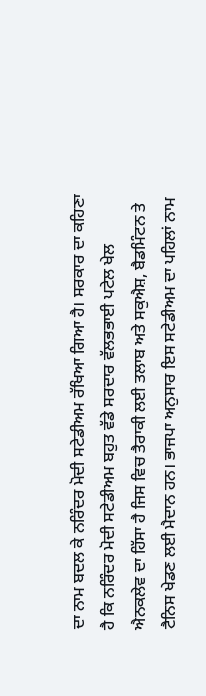ਦਾ ਨਾਮ ਬਦਲ ਕੇ ਨਰਿੰਦਰ ਮੋਦੀ ਸਟੇਡੀਅਮ ਰੱਖਿਆ ਗਿਆ ਹੈ। ਸਰਕਾਰ ਦਾ ਕਹਿਣਾ ਹੈ ਕਿ ਨਰਿੰਦਰ ਮੋਦੀ ਸਟੇਡੀਅਮ ਬਹੁਤ ਵੱਡੇ ਸਰਦਾਰ ਵੱਲਭਭਾਈ ਪਟੇਲ ਖੇਲ ਐਨਕਲੇਵ ਦਾ ਹਿੱਸਾ ਹੈ ਜਿਸ ਵਿਚ ਤੈਰਾਕੀ ਲਈ ਤਲਾਬ ਅਤੇ ਸਕੁਐਸ਼, ਬੈਡਮਿੰਟਨ ਤੇ ਟੈਨਿਸ ਖੇਡਣ ਲਈ ਮੈਦਾਨ ਹਨ। ਭਾਜਪਾ ਅਨੁਸਾਰ ਇਸ ਸਟੇਡੀਅਮ ਦਾ ਪਹਿਲਾਂ ਨਾਮ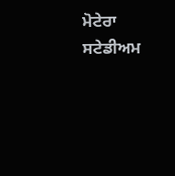ਮੋਟੇਰਾ ਸਟੇਡੀਅਮ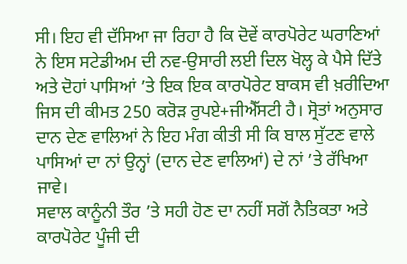ਸੀ। ਇਹ ਵੀ ਦੱਸਿਆ ਜਾ ਰਿਹਾ ਹੈ ਕਿ ਦੋਵੇਂ ਕਾਰਪੋਰੇਟ ਘਰਾਣਿਆਂ ਨੇ ਇਸ ਸਟੇਡੀਅਮ ਦੀ ਨਵ-ਉਸਾਰੀ ਲਈ ਦਿਲ ਖੋਲ੍ਹ ਕੇ ਪੈਸੇ ਦਿੱਤੇ ਅਤੇ ਦੋਹਾਂ ਪਾਸਿਆਂ ’ਤੇ ਇਕ ਇਕ ਕਾਰਪੋਰੇਟ ਬਾਕਸ ਵੀ ਖ਼ਰੀਦਿਆ ਜਿਸ ਦੀ ਕੀਮਤ 250 ਕਰੋੜ ਰੁਪਏ+ਜੀਐੱਸਟੀ ਹੈ। ਸ੍ਰੋਤਾਂ ਅਨੁਸਾਰ ਦਾਨ ਦੇਣ ਵਾਲਿਆਂ ਨੇ ਇਹ ਮੰਗ ਕੀਤੀ ਸੀ ਕਿ ਬਾਲ ਸੁੱਟਣ ਵਾਲੇ ਪਾਸਿਆਂ ਦਾ ਨਾਂ ਉਨ੍ਹਾਂ (ਦਾਨ ਦੇਣ ਵਾਲਿਆਂ) ਦੇ ਨਾਂ ’ਤੇ ਰੱਖਿਆ ਜਾਵੇ।
ਸਵਾਲ ਕਾਨੂੰਨੀ ਤੌਰ ’ਤੇ ਸਹੀ ਹੋਣ ਦਾ ਨਹੀਂ ਸਗੋਂ ਨੈਤਿਕਤਾ ਅਤੇ ਕਾਰਪੋਰੇਟ ਪੂੰਜੀ ਦੀ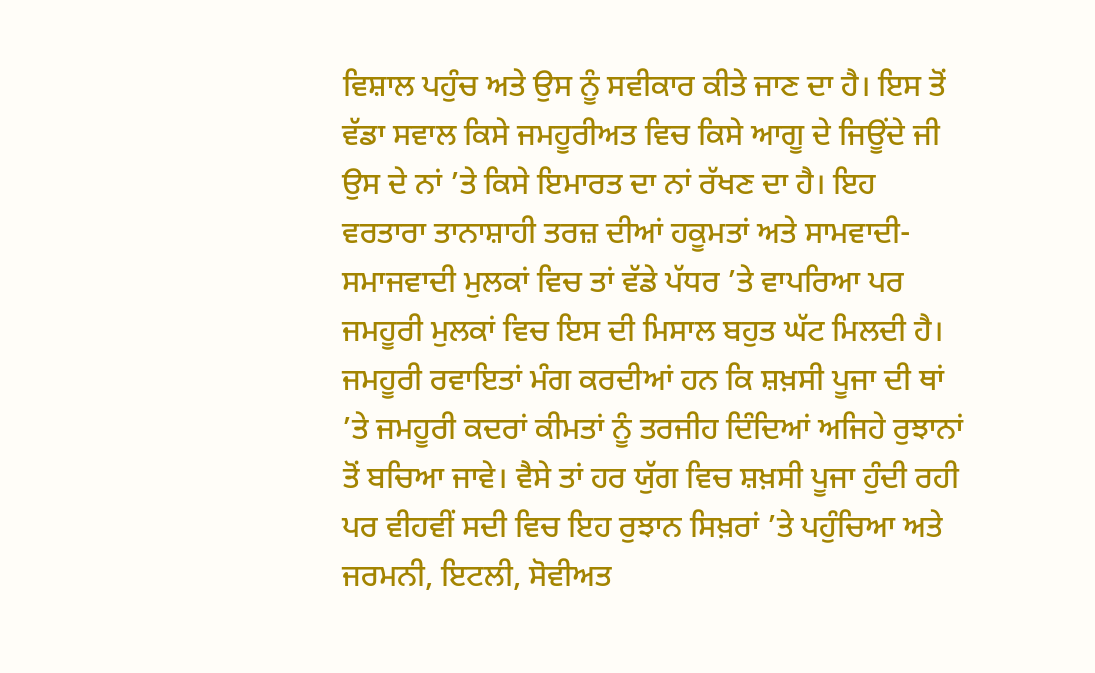ਵਿਸ਼ਾਲ ਪਹੁੰਚ ਅਤੇ ਉਸ ਨੂੰ ਸਵੀਕਾਰ ਕੀਤੇ ਜਾਣ ਦਾ ਹੈ। ਇਸ ਤੋਂ ਵੱਡਾ ਸਵਾਲ ਕਿਸੇ ਜਮਹੂਰੀਅਤ ਵਿਚ ਕਿਸੇ ਆਗੂ ਦੇ ਜਿਊਂਦੇ ਜੀ ਉਸ ਦੇ ਨਾਂ ’ਤੇ ਕਿਸੇ ਇਮਾਰਤ ਦਾ ਨਾਂ ਰੱਖਣ ਦਾ ਹੈ। ਇਹ ਵਰਤਾਰਾ ਤਾਨਾਸ਼ਾਹੀ ਤਰਜ਼ ਦੀਆਂ ਹਕੂਮਤਾਂ ਅਤੇ ਸਾਮਵਾਦੀ-ਸਮਾਜਵਾਦੀ ਮੁਲਕਾਂ ਵਿਚ ਤਾਂ ਵੱਡੇ ਪੱਧਰ ’ਤੇ ਵਾਪਰਿਆ ਪਰ ਜਮਹੂਰੀ ਮੁਲਕਾਂ ਵਿਚ ਇਸ ਦੀ ਮਿਸਾਲ ਬਹੁਤ ਘੱਟ ਮਿਲਦੀ ਹੈ। ਜਮਹੂਰੀ ਰਵਾਇਤਾਂ ਮੰਗ ਕਰਦੀਆਂ ਹਨ ਕਿ ਸ਼ਖ਼ਸੀ ਪੂਜਾ ਦੀ ਥਾਂ ’ਤੇ ਜਮਹੂਰੀ ਕਦਰਾਂ ਕੀਮਤਾਂ ਨੂੰ ਤਰਜੀਹ ਦਿੰਦਿਆਂ ਅਜਿਹੇ ਰੁਝਾਨਾਂ ਤੋਂ ਬਚਿਆ ਜਾਵੇ। ਵੈਸੇ ਤਾਂ ਹਰ ਯੁੱਗ ਵਿਚ ਸ਼ਖ਼ਸੀ ਪੂਜਾ ਹੁੰਦੀ ਰਹੀ ਪਰ ਵੀਹਵੀਂ ਸਦੀ ਵਿਚ ਇਹ ਰੁਝਾਨ ਸਿਖ਼ਰਾਂ ’ਤੇ ਪਹੁੰਚਿਆ ਅਤੇ ਜਰਮਨੀ, ਇਟਲੀ, ਸੋਵੀਅਤ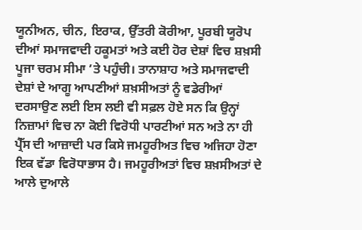ਯੂਨੀਅਨ, ਚੀਨ, ਇਰਾਕ, ਉੱਤਰੀ ਕੋਰੀਆ, ਪੂਰਬੀ ਯੂਰੋਪ ਦੀਆਂ ਸਮਾਜਵਾਦੀ ਹਕੂਮਤਾਂ ਅਤੇ ਕਈ ਹੋਰ ਦੇਸ਼ਾਂ ਵਿਚ ਸ਼ਖ਼ਸੀ ਪੂਜਾ ਚਰਮ ਸੀਮਾ ’ਤੇ ਪਹੁੰਚੀ। ਤਾਨਾਸ਼ਾਹ ਅਤੇ ਸਮਾਜਵਾਦੀ ਦੇਸ਼ਾਂ ਦੇ ਆਗੂ ਆਪਣੀਆਂ ਸ਼ਖ਼ਸੀਅਤਾਂ ਨੂੰ ਵਡੇਰੀਆਂ ਦਰਸਾਉਣ ਲਈ ਇਸ ਲਈ ਵੀ ਸਫ਼ਲ ਹੋਏ ਸਨ ਕਿ ਉਨ੍ਹਾਂ ਨਿਜ਼ਾਮਾਂ ਵਿਚ ਨਾ ਕੋਈ ਵਿਰੋਧੀ ਪਾਰਟੀਆਂ ਸਨ ਅਤੇ ਨਾ ਹੀ ਪ੍ਰੈੱਸ ਦੀ ਆਜ਼ਾਦੀ ਪਰ ਕਿਸੇ ਜਮਹੂਰੀਅਤ ਵਿਚ ਅਜਿਹਾ ਹੋਣਾ ਇਕ ਵੱਡਾ ਵਿਰੋਧਾਭਾਸ ਹੈ। ਜਮਹੂਰੀਅਤਾਂ ਵਿਚ ਸ਼ਖ਼ਸੀਅਤਾਂ ਦੇ ਆਲੇ ਦੁਆਲੇ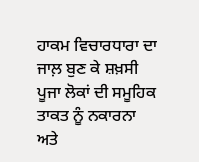ਹਾਕਮ ਵਿਚਾਰਧਾਰਾ ਦਾ ਜਾਲ਼ ਬੁਣ ਕੇ ਸ਼ਖ਼ਸੀ ਪੂਜਾ ਲੋਕਾਂ ਦੀ ਸਮੂਹਿਕ ਤਾਕਤ ਨੂੰ ਨਕਾਰਨਾ ਅਤੇ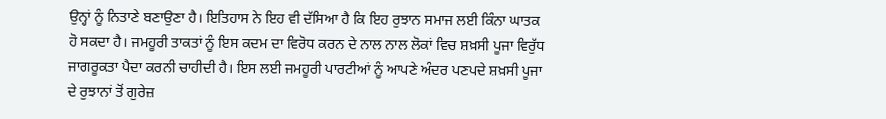ਉਨ੍ਹਾਂ ਨੂੰ ਨਿਤਾਣੇ ਬਣਾਉਣਾ ਹੈ। ਇਤਿਹਾਸ ਨੇ ਇਹ ਵੀ ਦੱਸਿਆ ਹੈ ਕਿ ਇਹ ਰੁਝਾਨ ਸਮਾਜ ਲਈ ਕਿੰਨਾ ਘਾਤਕ ਹੋ ਸਕਦਾ ਹੈ। ਜਮਹੂਰੀ ਤਾਕਤਾਂ ਨੂੰ ਇਸ ਕਦਮ ਦਾ ਵਿਰੋਧ ਕਰਨ ਦੇ ਨਾਲ ਨਾਲ ਲੋਕਾਂ ਵਿਚ ਸ਼ਖ਼ਸੀ ਪੂਜਾ ਵਿਰੁੱਧ ਜਾਗਰੂਕਤਾ ਪੈਦਾ ਕਰਨੀ ਚਾਹੀਦੀ ਹੈ। ਇਸ ਲਈ ਜਮਹੂਰੀ ਪਾਰਟੀਆਂ ਨੂੰ ਆਪਣੇ ਅੰਦਰ ਪਣਪਦੇ ਸ਼ਖ਼ਸੀ ਪੂਜਾ ਦੇ ਰੁਝਾਨਾਂ ਤੋਂ ਗੁਰੇਜ਼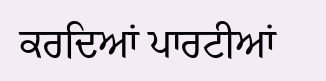ਕਰਦਿਆਂ ਪਾਰਟੀਆਂ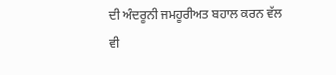ਦੀ ਅੰਦਰੂਨੀ ਜਮਹੂਰੀਅਤ ਬਹਾਲ ਕਰਨ ਵੱਲ ਵੀ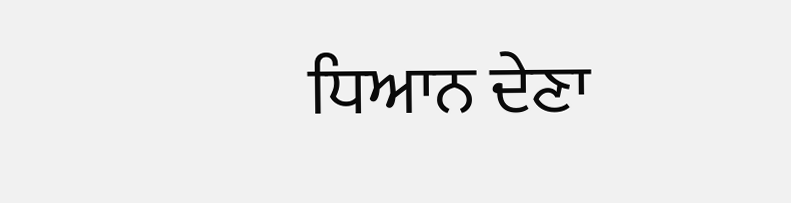ਧਿਆਨ ਦੇਣਾ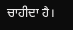ਚਾਹੀਦਾ ਹੈ।